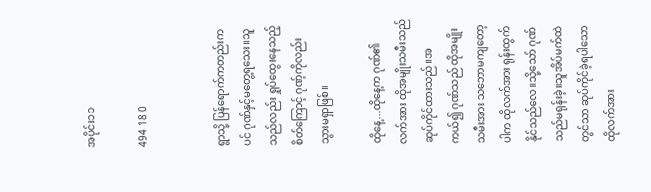အပိုင်း၁၁

494 18 0


ရွာသို့ ပြန်ရောက်ကတည်းကပင် ဂုဏ်နှင့်မတွေ့ရသေး။သူသည်လည်း ရှုပ်ထွေးနေသည့် စိတ်ကြောင့် ဂုဏ့်ကိုလည်း သွားမရှာဖြစ်။

ထိုနေ့...ထိုနေ့က ဂုဏ်၏ လက်အား ထိုအမျိုးသမီးသည် ဆုပ်ကိုင်ထားသည်။အကယ်၍ ဂုဏ်သည် ထိုအမျိုးသမီးအား သဘောမကျတော့ပါက ထိုလက်အား ရုန်းထွက်နိုင်သည်လေ။သို့သော် ဂုဏ်သည်မရုန်းခဲ့။သူအိပ်မက်ထဲတွင်သာ ဆုပ်ကိုင်ခဲ့ရပါသော ထိုလက်အား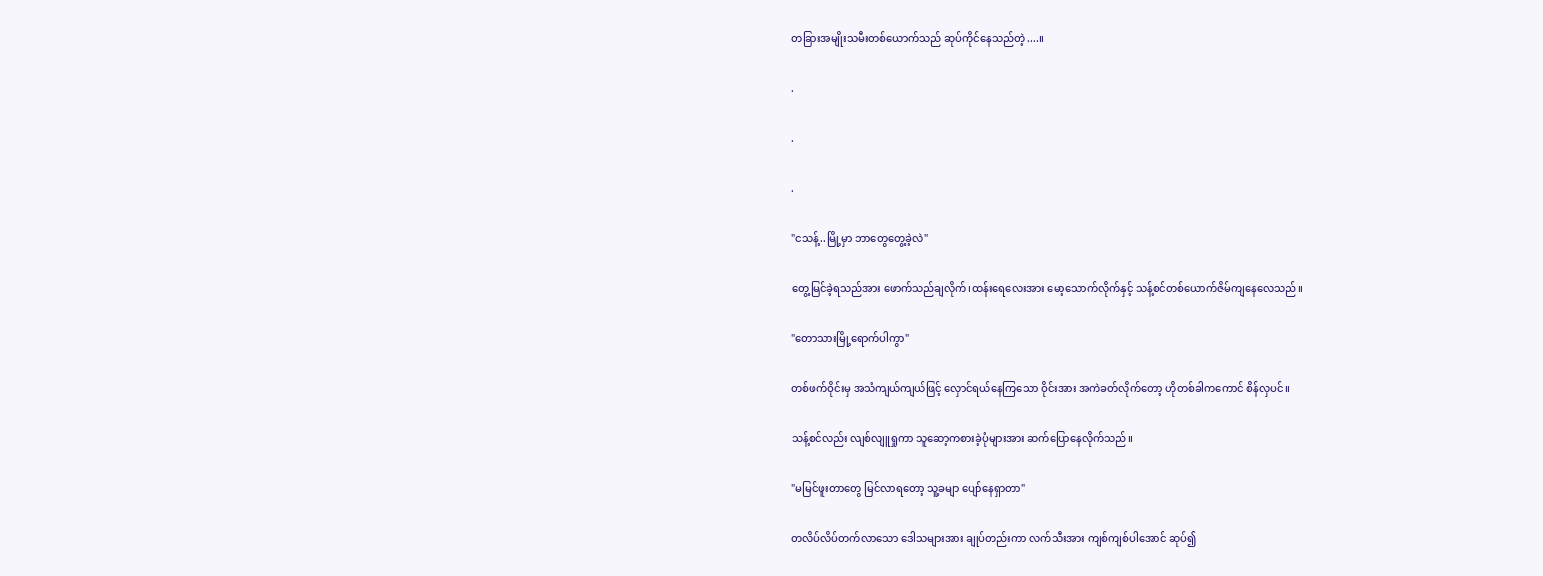တခြားအမျိုးသမီးတစ်ယောက်သည် ဆုပ်ကိုင်နေသည်တဲ့....။

.

.

.

"ငသန့်..မြို့မှာ ဘာတွေတွေ့ခဲ့လဲ"

တွေ့မြင်ခဲ့ရသည်အား ဖောက်သည်ချလိုက်၊ထန်းရေလေးအား မော့သောက်လိုက်နှင့် သန့်စင်တစ်ယောက်ဇိမ်ကျနေလေသည်။

"တောသားမြို့ရောက်ပါကွာ"

တစ်ဖက်ဝိုင်းမှ အသံကျယ်ကျယ်ဖြင့် လှောင်ရယ်နေကြသော ဝိုင်းအား အကဲခတ်လိုက်တော့ ဟိုတစ်ခါကကောင် စိန်လှပင်။

သန့်စင်လည်း လျစ်လျူရှုကာ သူဆော့ကစားခဲ့ပုံများအား ဆက်ပြောနေလိုက်သည်။

"မမြင်ဖူးတာတွေ မြင်လာရတော့ သူ့ခမျာ ပျော်နေရှာတာ"

တလိပ်လိပ်တက်လာသော ဒေါသများအား ချုပ်တည်းကာ လက်သီးအား ကျစ်ကျစ်ပါအောင် ဆုပ်၍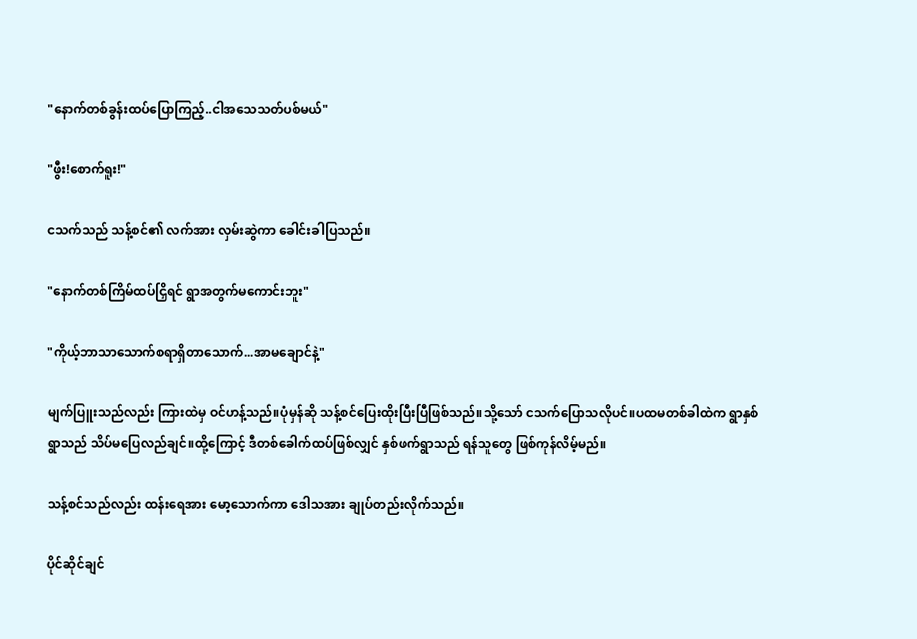"နောက်တစ်ခွန်းထပ်ပြောကြည့်..ငါအသေသတ်ပစ်မယ်"

"ဖွီး!စောက်ရူး!"

ငသက်သည် သန့်စင်၏ လက်အား လှမ်းဆွဲကာ ခေါင်းခါပြသည်။

"နောက်တစ်ကြိမ်ထပ်ငြှိရင် ရွာအတွက်မကောင်းဘူး"

"ကိုယ့်ဘာသာသောက်စရာရှိတာသောက်...အာမချောင်နဲ့"

မျက်ပြူးသည်လည်း ကြားထဲမှ ဝင်ဟန့်သည်။ပုံမှန်ဆို သန့်စင်ပြေးထိုးပြီးပြီဖြစ်သည်။သို့သော် ငသက်ပြောသလိုပင်။ပထမတစ်ခါထဲက ရွာနှစ်ရွာသည် သိပ်မပြေလည်ချင်။ထို့ကြောင့် ဒီတစ်ခေါက်ထပ်ဖြစ်လျှင် နှစ်ဖက်ရွာသည် ရန်သူတွေ ဖြစ်ကုန်လိမ့်မည်။

သန့်စင်သည်လည်း ထန်းရေအား မော့သောက်ကာ ဒေါသအား ချုပ်တည်းလိုက်သည်။

ပိုင်ဆိုင်ချင်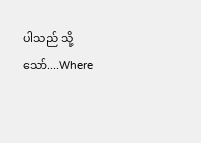ပါသည် သို့သော်....Where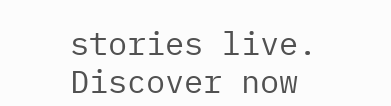stories live. Discover now